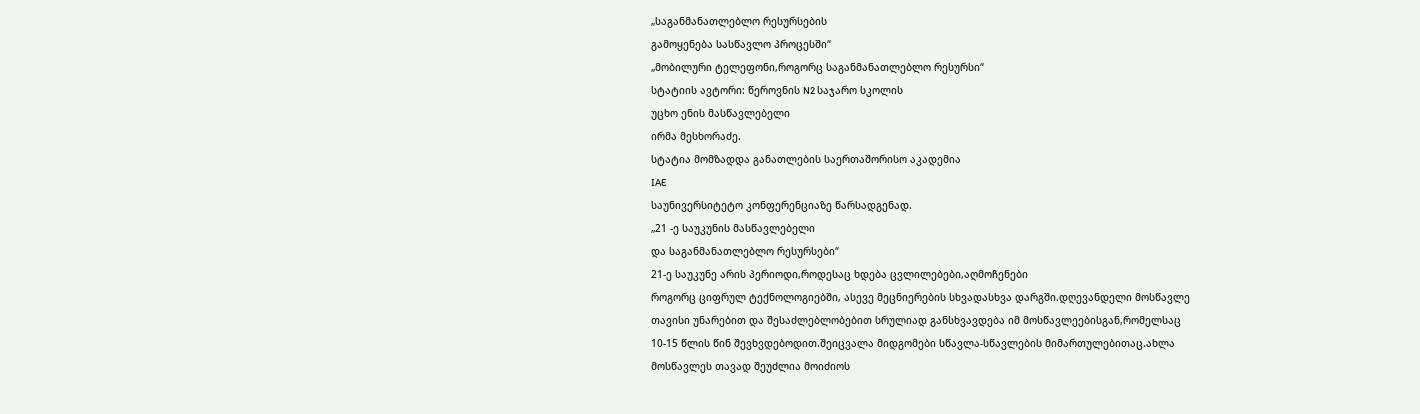„საგანმანათლებლო რესურსების
გამოყენება სასწავლო პროცესში“
„მობილური ტელეფონი,როგორც საგანმანათლებლო რესურსი“
სტატიის ავტორი: წეროვნის N2 საჯარო სკოლის
უცხო ენის მასწავლებელი
ირმა მესხორაძე.
სტატია მომზადდა განათლების საერთაშორისო აკადემია
IAE
საუნივერსიტეტო კონფერენციაზე წარსადგენად.
„21 -ე საუკუნის მასწავლებელი
და საგანმანათლებლო რესურსები“
21-ე საუკუნე არის პერიოდი,როდესაც ხდება ცვლილებები,აღმოჩენები
როგორც ციფრულ ტექნოლოგიებში, ასევე მეცნიერების სხვადასხვა დარგში.დღევანდელი მოსწავლე
თავისი უნარებით და შესაძლებლობებით სრულიად განსხვავდება იმ მოსწავლეებისგან,რომელსაც
10-15 წლის წინ შევხვდებოდით.შეიცვალა მიდგომები სწავლა-სწავლების მიმართულებითაც.ახლა
მოსწავლეს თავად შეუძლია მოიძიოს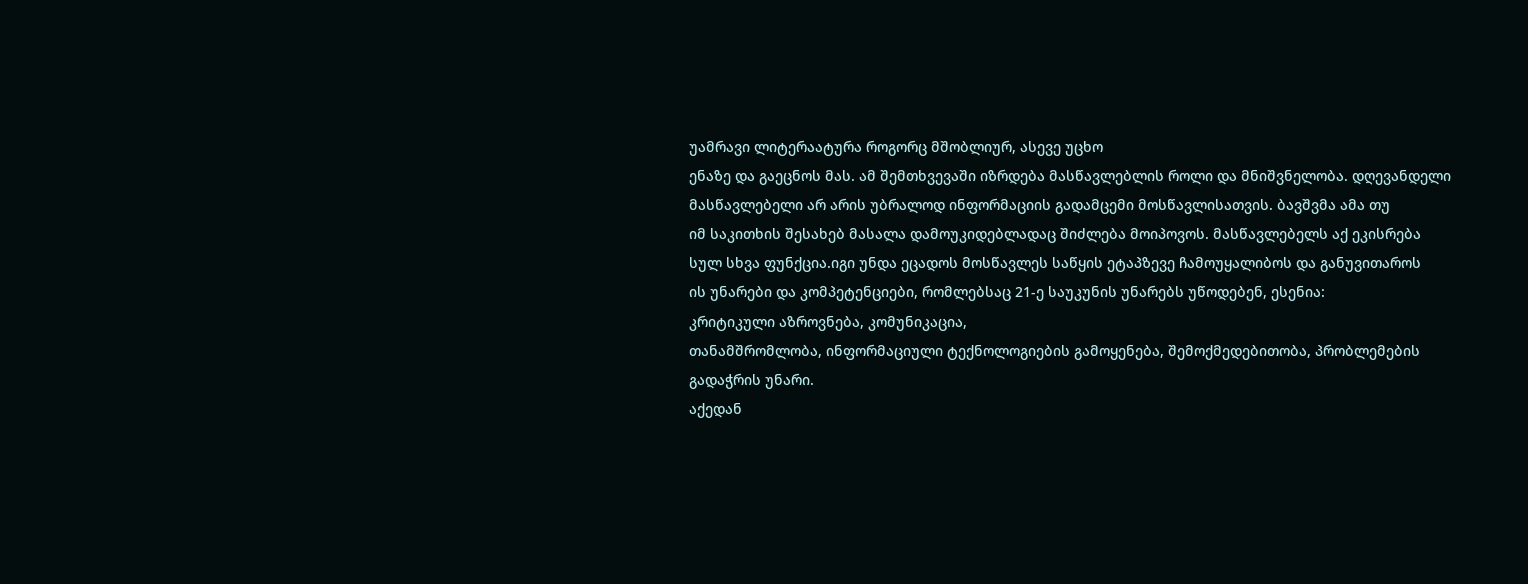უამრავი ლიტერაატურა როგორც მშობლიურ, ასევე უცხო
ენაზე და გაეცნოს მას. ამ შემთხვევაში იზრდება მასწავლებლის როლი და მნიშვნელობა. დღევანდელი
მასწავლებელი არ არის უბრალოდ ინფორმაციის გადამცემი მოსწავლისათვის. ბავშვმა ამა თუ
იმ საკითხის შესახებ მასალა დამოუკიდებლადაც შიძლება მოიპოვოს. მასწავლებელს აქ ეკისრება
სულ სხვა ფუნქცია.იგი უნდა ეცადოს მოსწავლეს საწყის ეტაპზევე ჩამოუყალიბოს და განუვითაროს
ის უნარები და კომპეტენციები, რომლებსაც 21-ე საუკუნის უნარებს უწოდებენ, ესენია:
კრიტიკული აზროვნება, კომუნიკაცია,
თანამშრომლობა, ინფორმაციული ტექნოლოგიების გამოყენება, შემოქმედებითობა, პრობლემების
გადაჭრის უნარი.
აქედან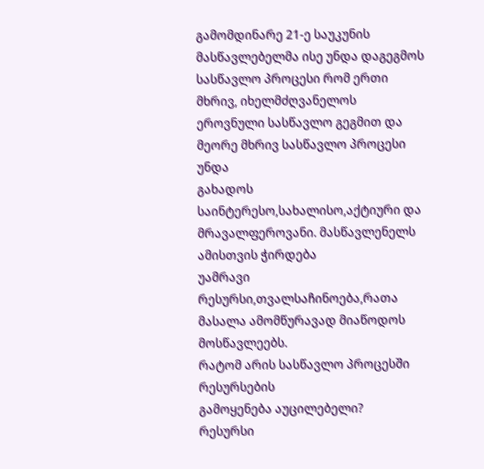გამომდინარე 21-ე საუკუნის მასწავლებელმა ისე უნდა დაგეგმოს სასწავლო პროცესი რომ ერთი
მხრივ, იხელმძღვანელოს ეროვნული სასწავლო გეგმით და მეორე მხრივ სასწავლო პროცესი უნდა
გახადოს საინტერესო,სახალისო,აქტიური და მრავალფეროვანი. მასწავლენელს ამისთვის ჭირდება
უამრავი რესურსი,თვალსაჩინოება,რათა მასალა ამომწურავად მიაწოდოს მოსწავლეებს.
რატომ არის სასწავლო პროცესში რესურსების
გამოყენება აუცილებელი?
რესურსი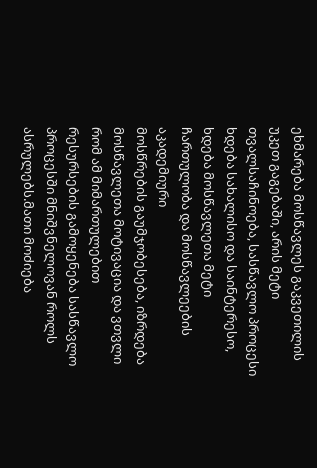ეხმარება მოსწავლეს გაკვეთილის უკეთ გაგებაში, არის მეტი თვალსაჩინოება, სასწავლო პროცესი
ხდება სახალისო და საინტერესო, ხდება მოსწავლეთა მეტი ჩართულობა და მოსწავლეების აკადემიური
მოსწრების გაუმჯობესება, იზრდება მოსწავლეთა მოტივაცია და ვთვლი რომ ამ მიმართულებით
რესურსების გამოყენება სასწავლო პროცესში მნიშვნელოვან როლს ასრულებს.მათი მოძიება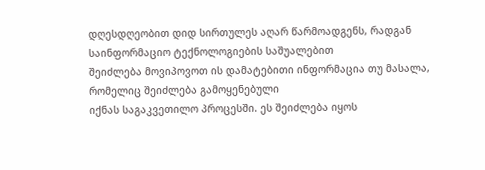დღესდღეობით დიდ სირთულეს აღარ წარმოადგენს, რადგან საინფორმაციო ტექნოლოგიების საშუალებით
შეიძლება მოვიპოვოთ ის დამატებითი ინფორმაცია თუ მასალა, რომელიც შეიძლება გამოყენებული
იქნას საგაკვეთილო პროცესში. ეს შეიძლება იყოს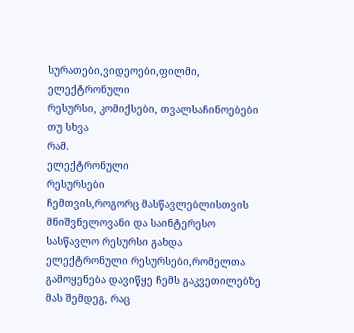სურათები,ვიდეოები,ფილმი, ელექტრონული
რესურსი, კომიქსები, თვალსაჩინოებები თუ სხვა
რამ.
ელექტრონული
რესურსები
ჩემთვის,როგორც მასწავლებლისთვის მნიშვნელოვანი და საინტერესო სასწავლო რესურსი გახდა
ელექტრონული რესურსები,რომელთა გამოყენება დავიწყე ჩემს გაკვეთილებზე მას შემდეგ, რაც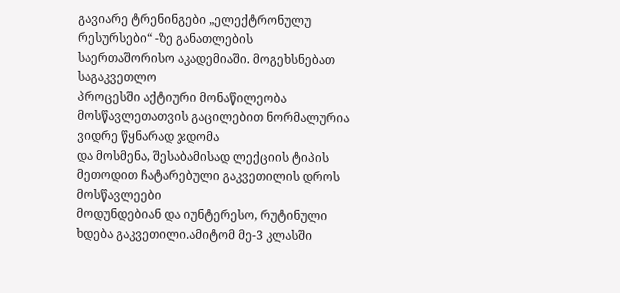გავიარე ტრენინგები „ელექტრონულუ რესურსები“ -ზე განათლების
საერთაშორისო აკადემიაში. მოგეხსნებათ საგაკვეთლო
პროცესში აქტიური მონაწილეობა მოსწავლეთათვის გაცილებით ნორმალურია ვიდრე წყნარად ჯდომა
და მოსმენა, შესაბამისად ლექციის ტიპის მეთოდით ჩატარებული გაკვეთილის დროს მოსწავლეები
მოდუნდებიან და იუნტერესო, რუტინული ხდება გაკვეთილი.ამიტომ მე-3 კლასში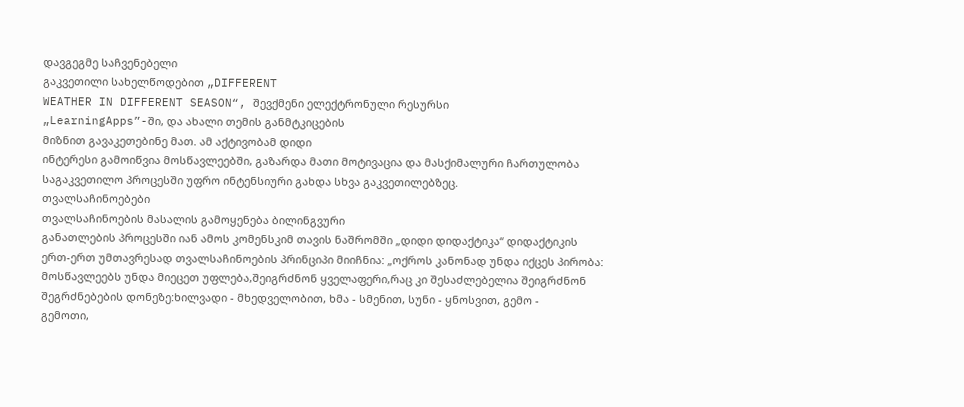დავგეგმე საჩვენებელი
გაკვეთილი სახელწოდებით „DIFFERENT
WEATHER IN DIFFERENT SEASON“, შევქმენი ელექტრონული რესურსი
„LearningApps”-ში, და ახალი თემის განმტკიცების
მიზნით გავაკეთებინე მათ. ამ აქტივობამ დიდი
ინტერესი გამოიწვია მოსწავლეებში, გაზარდა მათი მოტივაცია და მასქიმალური ჩართულობა
საგაკვეთილო პროცესში უფრო ინტენსიური გახდა სხვა გაკვეთილებზეც.
თვალსაჩინოებები
თვალსაჩინოების მასალის გამოყენება ბილინგვური
განათლების პროცესში იან ამოს კომენსკიმ თავის ნაშრომში „დიდი დიდაქტიკა“ დიდაქტიკის
ერთ-ერთ უმთავრესად თვალსაჩინოების პრინციპი მიიჩნია: „ოქროს კანონად უნდა იქცეს პირობა:
მოსწავლეებს უნდა მიეცეთ უფლება,შეიგრძნონ ყველაფერი,რაც კი შესაძლებელია შეიგრძნონ
შეგრძნებების დონეზე:ხილვადი - მხედველობით, ხმა - სმენით, სუნი - ყნოსვით, გემო -
გემოთი,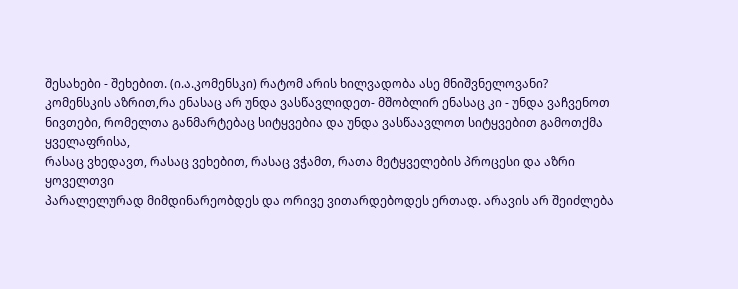შესახები - შეხებით. (ი.ა.კომენსკი) რატომ არის ხილვადობა ასე მნიშვნელოვანი?
კომენსკის აზრით,რა ენასაც არ უნდა ვასწავლიდეთ- მშობლირ ენასაც კი - უნდა ვაჩვენოთ
ნივთები, რომელთა განმარტებაც სიტყვებია და უნდა ვასწაავლოთ სიტყვებით გამოთქმა ყველაფრისა,
რასაც ვხედავთ, რასაც ვეხებით, რასაც ვჭამთ, რათა მეტყველების პროცესი და აზრი ყოველთვი
პარალელურად მიმდინარეობდეს და ორივე ვითარდებოდეს ერთად. არავის არ შეიძლება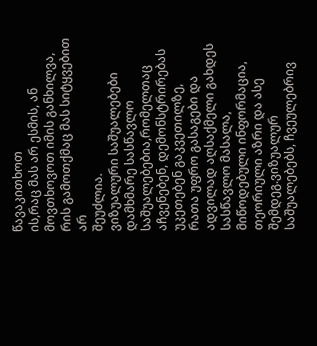წავაკითხოთ
ის,რაც მას არ ესმის, ან მოვთხოვოთ იმის განხილვა, რის გამოთქმაც მას სიტყვებით არ
შეუძლია.
ვიზუალური საშუალებები
დამხმარე სასწავლო საშუალებებია,რომელთაც აჩვენებენ, დემონსტრირებას უკეთებენ გაკვეთილზე,
რათა უფრო გასაგები და ადვილად აღსაქმელი გახდეს სასწავლო მასალა, მიწოდებული ინფორმაცია,
თეორიული აზრი და ასე შემდეგ.ვიზუალურ საშუალებებს, ჩვეულებრივ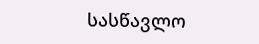სასწავლო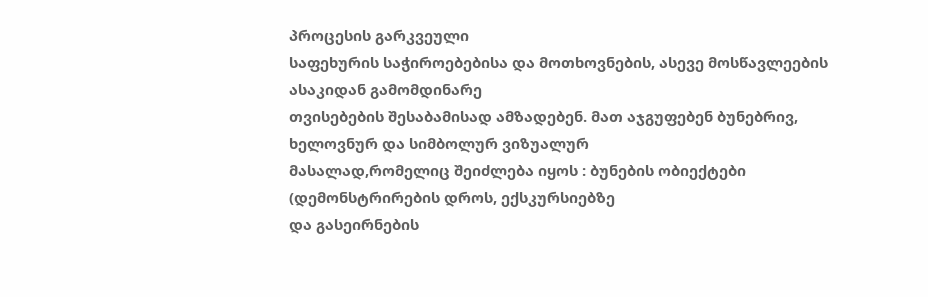პროცესის გარკვეული
საფეხურის საჭიროებებისა და მოთხოვნების, ასევე მოსწავლეების ასაკიდან გამომდინარე
თვისებების შესაბამისად ამზადებენ. მათ აჯგუფებენ ბუნებრივ, ხელოვნურ და სიმბოლურ ვიზუალურ
მასალად,რომელიც შეიძლება იყოს : ბუნების ობიექტები (დემონსტრირების დროს, ექსკურსიებზე
და გასეირნების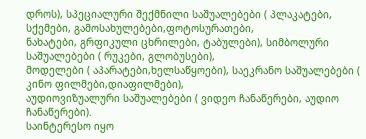დროს), სპეციალური შექმნილი საშუალებები ( პლაკატები, სქემები, გამოსახულებები,ფოტოსურათები,
ნახატები, გრფიკული ცხრილები, ტაბულები), სიმბოლური საშუალებები ( რუკები, გლობუსები),
მოდელები ( აპარატები,ხელსაწყოები), საეკრანო საშუალებები ( კინო ფილმები,დიაფილმები),
აუდიოვიზუალური საშუალებები ( ვიდეო ჩანაწერები, აუდიო ჩანაწერები).
საინტერესო იყო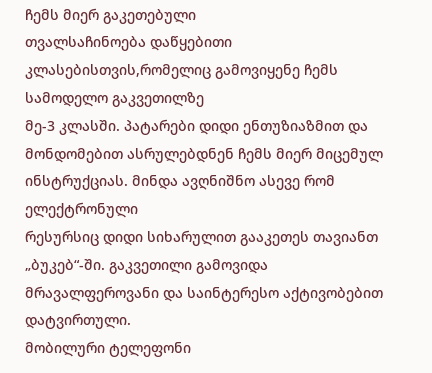ჩემს მიერ გაკეთებული
თვალსაჩინოება დაწყებითი კლასებისთვის,რომელიც გამოვიყენე ჩემს სამოდელო გაკვეთილზე
მე-3 კლასში. პატარები დიდი ენთუზიაზმით და
მონდომებით ასრულებდნენ ჩემს მიერ მიცემულ ინსტრუქციას. მინდა ავღნიშნო ასევე რომ ელექტრონული
რესურსიც დიდი სიხარულით გააკეთეს თავიანთ
„ბუკებ“-ში. გაკვეთილი გამოვიდა მრავალფეროვანი და საინტერესო აქტივობებით დატვირთული.
მობილური ტელეფონი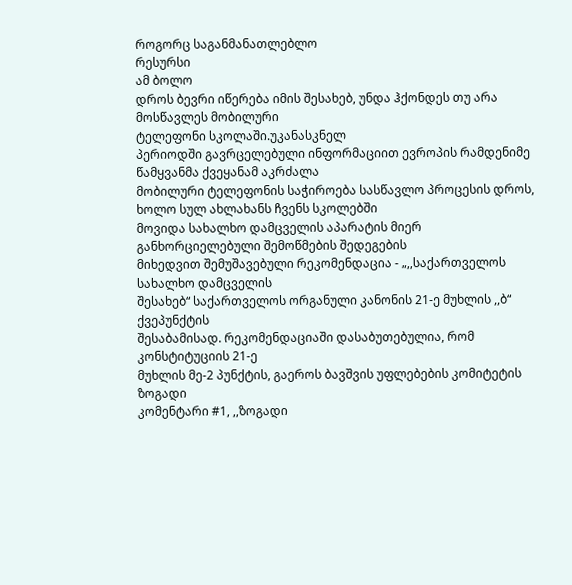როგორც საგანმანათლებლო
რესურსი
ამ ბოლო
დროს ბევრი იწერება იმის შესახებ, უნდა ჰქონდეს თუ არა მოსწავლეს მობილური
ტელეფონი სკოლაში.უკანასკნელ
პერიოდში გავრცელებული ინფორმაციით ევროპის რამდენიმე წამყვანმა ქვეყანამ აკრძალა
მობილური ტელეფონის საჭიროება სასწავლო პროცესის დროს, ხოლო სულ ახლახანს ჩვენს სკოლებში
მოვიდა სახალხო დამცველის აპარატის მიერ განხორციელებული შემოწმების შედეგების
მიხედვით შემუშავებული რეკომენდაცია - „,,საქართველოს სახალხო დამცველის
შესახებ“ საქართველოს ორგანული კანონის 21-ე მუხლის ,,ბ“ ქვეპუნქტის
შესაბამისად. რეკომენდაციაში დასაბუთებულია, რომ კონსტიტუციის 21-ე
მუხლის მე-2 პუნქტის, გაეროს ბავშვის უფლებების კომიტეტის ზოგადი
კომენტარი #1, ,,ზოგადი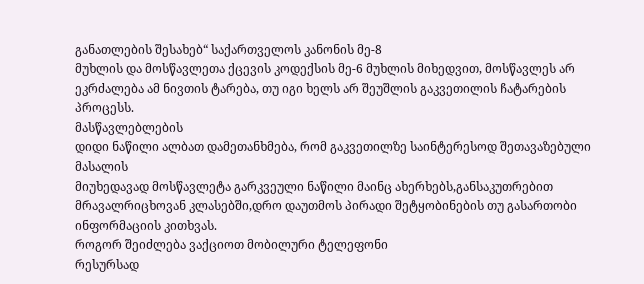განათლების შესახებ“ საქართველოს კანონის მე-8
მუხლის და მოსწავლეთა ქცევის კოდექსის მე-6 მუხლის მიხედვით, მოსწავლეს არ
ეკრძალება ამ ნივთის ტარება, თუ იგი ხელს არ შეუშლის გაკვეთილის ჩატარების
პროცესს.
მასწავლებლების
დიდი ნაწილი ალბათ დამეთანხმება, რომ გაკვეთილზე საინტერესოდ შეთავაზებული მასალის
მიუხედავად მოსწავლეტა გარკვეული ნაწილი მაინც ახერხებს,განსაკუთრებით
მრავალრიცხოვან კლასებში,დრო დაუთმოს პირადი შეტყობინების თუ გასართობი
ინფორმაციის კითხვას.
როგორ შეიძლება ვაქციოთ მობილური ტელეფონი
რესურსად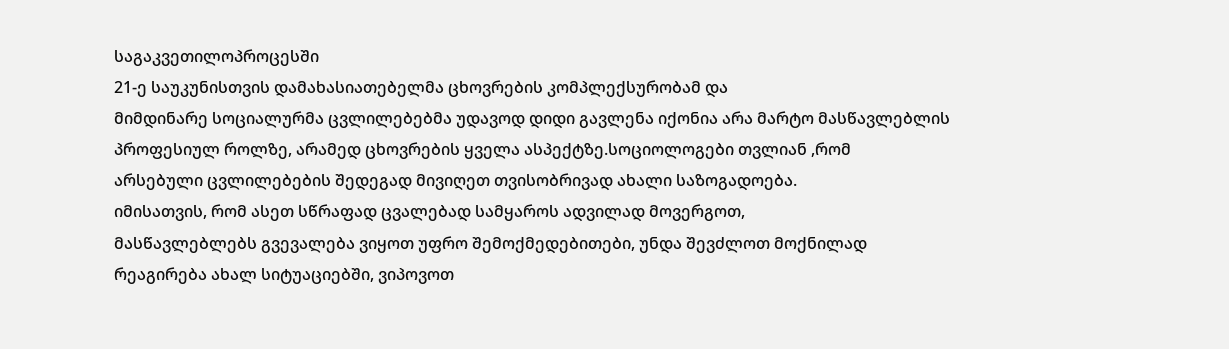საგაკვეთილოპროცესში
21-ე საუკუნისთვის დამახასიათებელმა ცხოვრების კომპლექსურობამ და
მიმდინარე სოციალურმა ცვლილებებმა უდავოდ დიდი გავლენა იქონია არა მარტო მასწავლებლის
პროფესიულ როლზე, არამედ ცხოვრების ყველა ასპექტზე.სოციოლოგები თვლიან ,რომ
არსებული ცვლილებების შედეგად მივიღეთ თვისობრივად ახალი საზოგადოება.
იმისათვის, რომ ასეთ სწრაფად ცვალებად სამყაროს ადვილად მოვერგოთ,
მასწავლებლებს გვევალება ვიყოთ უფრო შემოქმედებითები, უნდა შევძლოთ მოქნილად
რეაგირება ახალ სიტუაციებში, ვიპოვოთ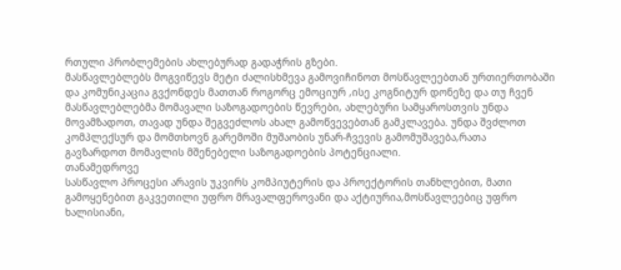რთული პრობლემების ახლებურად გადაჭრის გზები.
მასწავლებლებს მოგვიწევს მეტი ძალისხმევა გამოვიჩინოთ მოსწავლეებთან ურთიერთობაში
და კომუნიკაცია გვქონდეს მათთან როგორც ემოციურ ,ისე კოგნიტურ დონეზე და თუ ჩვენ
მასწავლებლებმა მომავალი საზოგადოების წევრები, ახლებური სამყაროსთვის უნდა
მოვამზადოთ, თავად უნდა შეგვეძლოს ახალ გამოწვევებთან გამკლავება. უნდა შვძლოთ
კომპლექსურ და მომთხოვნ გარემოში მუშაობის უნარ-ჩვევის გამომუშავება,რათა
გავზარდოთ მომავლის მშენებელი საზოგადოების პოტენციალი.
თანამედროვე
სასწავლო პროცესი არავის უკვირს კომპიუტერის და პროექტორის თანხლებით, მათი
გამოყენებით გაკვეთილი უფრო მრავალფეროვანი და აქტიურია,მოსწავლეებიც უფრო
ხალისიანი,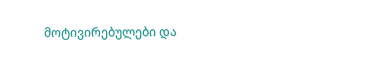მოტივირებულები და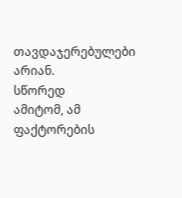თავდაჯერებულები არიან.
სწორედ
ამიტომ, ამ ფაქტორების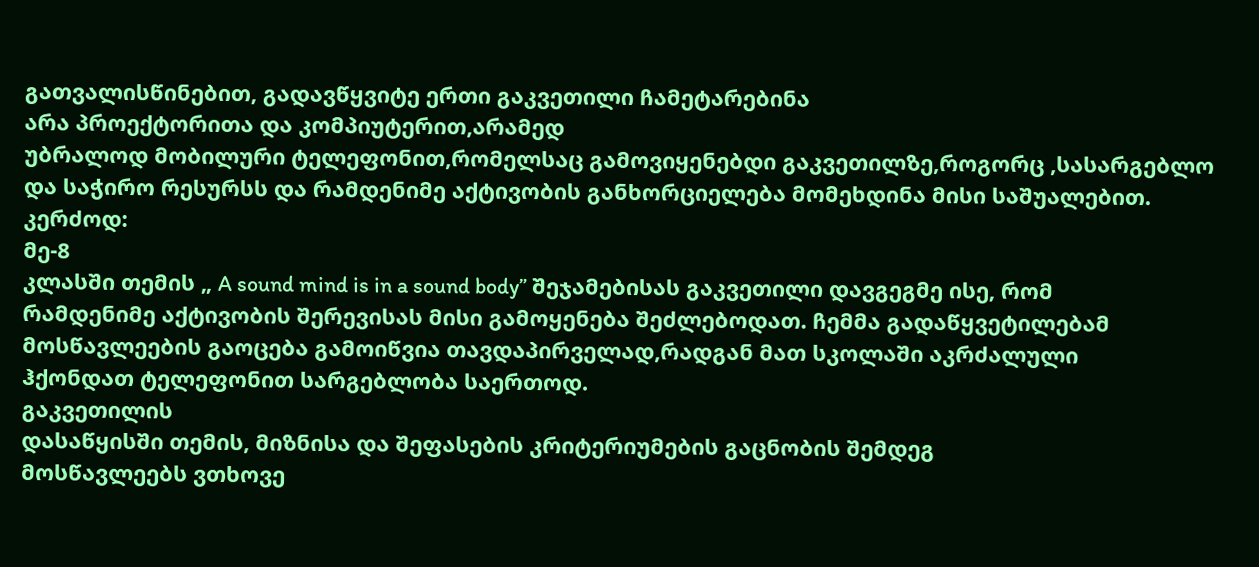გათვალისწინებით, გადავწყვიტე ერთი გაკვეთილი ჩამეტარებინა
არა პროექტორითა და კომპიუტერით,არამედ
უბრალოდ მობილური ტელეფონით,რომელსაც გამოვიყენებდი გაკვეთილზე,როგორც ,სასარგებლო
და საჭირო რესურსს და რამდენიმე აქტივობის განხორციელება მომეხდინა მისი საშუალებით.
კერძოდ:
მე-8
კლასში თემის „ A sound mind is in a sound body” შეჯამებისას გაკვეთილი დავგეგმე ისე, რომ
რამდენიმე აქტივობის შერევისას მისი გამოყენება შეძლებოდათ. ჩემმა გადაწყვეტილებამ
მოსწავლეების გაოცება გამოიწვია თავდაპირველად,რადგან მათ სკოლაში აკრძალული
ჰქონდათ ტელეფონით სარგებლობა საერთოდ.
გაკვეთილის
დასაწყისში თემის, მიზნისა და შეფასების კრიტერიუმების გაცნობის შემდეგ
მოსწავლეებს ვთხოვე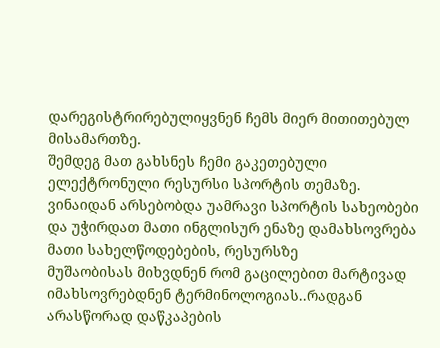დარეგისტრირებულიყვნენ ჩემს მიერ მითითებულ მისამართზე.
შემდეგ მათ გახსნეს ჩემი გაკეთებული ელექტრონული რესურსი სპორტის თემაზე. ვინაიდან არსებობდა უამრავი სპორტის სახეობები
და უჭირდათ მათი ინგლისურ ენაზე დამახსოვრება მათი სახელწოდებების, რესურსზე
მუშაობისას მიხვდნენ რომ გაცილებით მარტივად იმახსოვრებდნენ ტერმინოლოგიას..რადგან
არასწორად დაწკაპების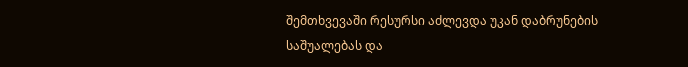შემთხვევაში რესურსი აძლევდა უკან დაბრუნების საშუალებას და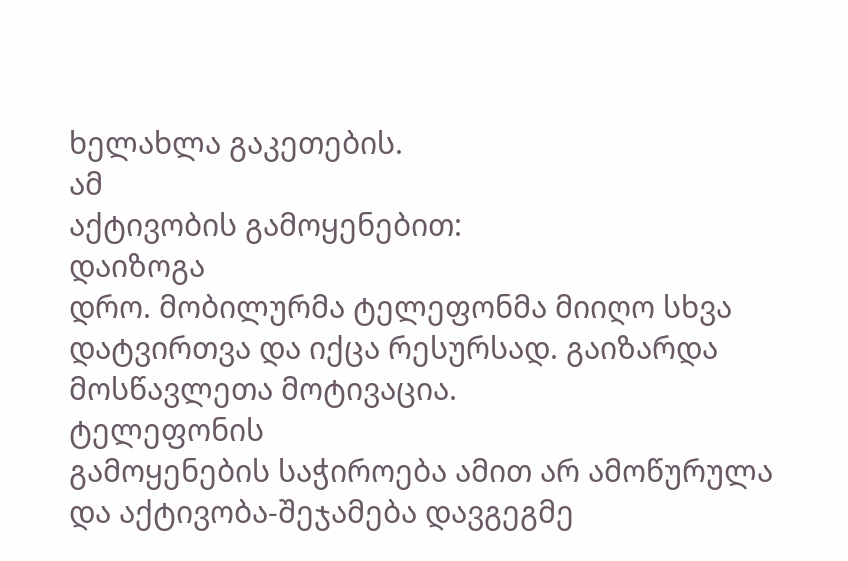ხელახლა გაკეთების.
ამ
აქტივობის გამოყენებით:
დაიზოგა
დრო. მობილურმა ტელეფონმა მიიღო სხვა დატვირთვა და იქცა რესურსად. გაიზარდა
მოსწავლეთა მოტივაცია.
ტელეფონის
გამოყენების საჭიროება ამით არ ამოწურულა და აქტივობა-შეჯამება დავგეგმე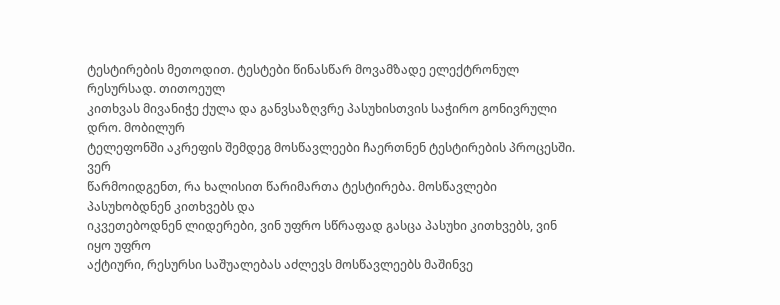ტესტირების მეთოდით. ტესტები წინასწარ მოვამზადე ელექტრონულ რესურსად. თითოეულ
კითხვას მივანიჭე ქულა და განვსაზღვრე პასუხისთვის საჭირო გონივრული დრო. მობილურ
ტელეფონში აკრეფის შემდეგ მოსწავლეები ჩაერთნენ ტესტირების პროცესში. ვერ
წარმოიდგენთ, რა ხალისით წარიმართა ტესტირება. მოსწავლები პასუხობდნენ კითხვებს და
იკვეთებოდნენ ლიდერები, ვინ უფრო სწრაფად გასცა პასუხი კითხვებს, ვინ იყო უფრო
აქტიური, რესურსი საშუალებას აძლევს მოსწავლეებს მაშინვე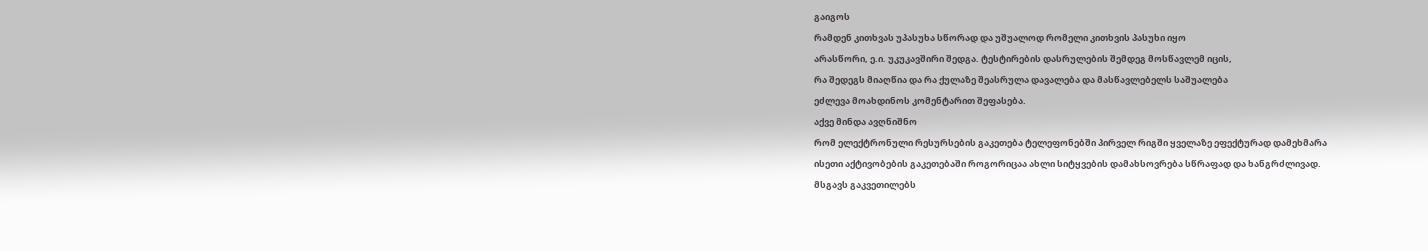გაიგოს
რამდენ კითხვას უპასუხა სწორად და უშუალოდ რომელი კითხვის პასუხი იყო
არასწორი, ე.ი. უკუკავშირი შედგა. ტესტირების დასრულების შემდეგ მოსწავლემ იცის,
რა შედეგს მიაღწია და რა ქულაზე შეასრულა დავალება და მასწავლებელს საშუალება
ეძლევა მოახდინოს კომენტარით შეფასება.
აქვე მინდა ავღნიშნო
რომ ელექტრონული რესურსების გაკეთება ტელეფონებში პირველ რიგში ყველაზე ეფექტურად დამეხმარა
ისეთი აქტივობების გაკეთებაში როგორიცაა ახლი სიტყვების დამახსოვრება სწრაფად და ხანგრძლივად.
მსგავს გაკვეთილებს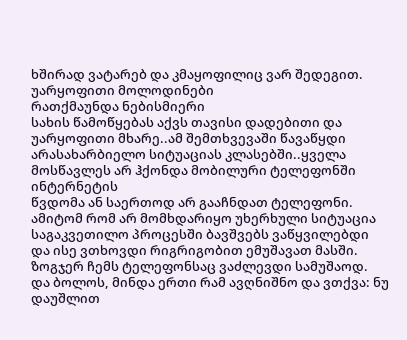ხშირად ვატარებ და კმაყოფილიც ვარ შედეგით.
უარყოფითი მოლოდინები
რათქმაუნდა ნებისმიერი
სახის წამოწყებას აქვს თავისი დადებითი და უარყოფითი მხარე..ამ შემთხვევაში წავაწყდი
არასახარბიელო სიტუაციას კლასებში..ყველა მოსწავლეს არ ჰქონდა მობილური ტელეფონში ინტერნეტის
წვდომა ან საერთოდ არ გააჩნდათ ტელეფონი. ამიტომ რომ არ მომხდარიყო უხერხული სიტუაცია
საგაკვეთილო პროცესში ბავშვებს ვაწყვილებდი და ისე ვთხოვდი რიგრიგობით ემუშავათ მასში.
ზოგჯერ ჩემს ტელეფონსაც ვაძლევდი სამუშაოდ.
და ბოლოს, მინდა ერთი რამ ავღნიშნო და ვთქვა: ნუ დაუშლით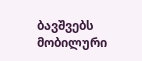ბავშვებს
მობილური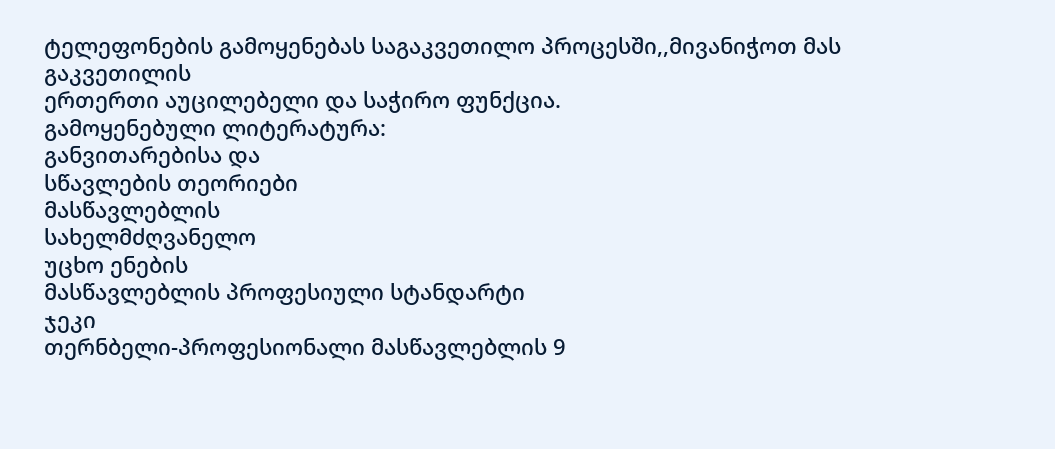ტელეფონების გამოყენებას საგაკვეთილო პროცესში,,მივანიჭოთ მას გაკვეთილის
ერთერთი აუცილებელი და საჭირო ფუნქცია.
გამოყენებული ლიტერატურა:
განვითარებისა და
სწავლების თეორიები
მასწავლებლის
სახელმძღვანელო
უცხო ენების
მასწავლებლის პროფესიული სტანდარტი
ჯეკი
თერნბელი-პროფესიონალი მასწავლებლის 9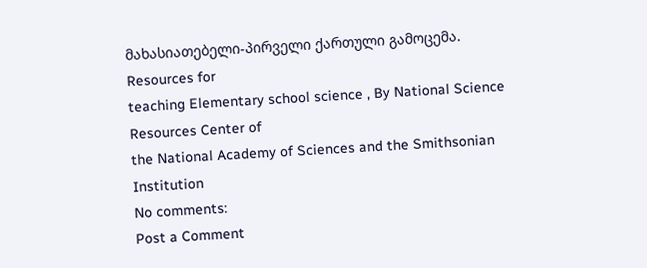მახასიათებელი-პირველი ქართული გამოცემა.
Resources for
teaching Elementary school science , By National Science Resources Center of
the National Academy of Sciences and the Smithsonian Institution
No comments:
Post a Comment